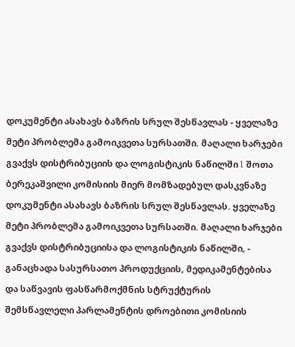დოკუმენტი ასახავს ბაზრის სრულ შესწავლას - ყველაზე მეტი პრობლემა გამოიკვეთა სურსათში. მაღალი ხარჯები გვაქვს დისტრიბუციის და ლოგისტიკის ნაწილში l შოთა ბერეკაშვილი კომისიის მიერ მომზადებულ დასკვნაზე
დოკუმენტი ასახავს ბაზრის სრულ შესწავლას. ყველაზე მეტი პრობლემა გამოიკვეთა სურსათში. მაღალი ხარჯები გვაქვს დისტრიბუციისა და ლოგისტიკის ნაწილში, - განაცხადა სასურსათო პროდუქციის, მედიკამენტებისა და საწვავის ფასწარმოქმნის სტრუქტურის შემსწავლელი პარლამენტის დროებითი კომისიის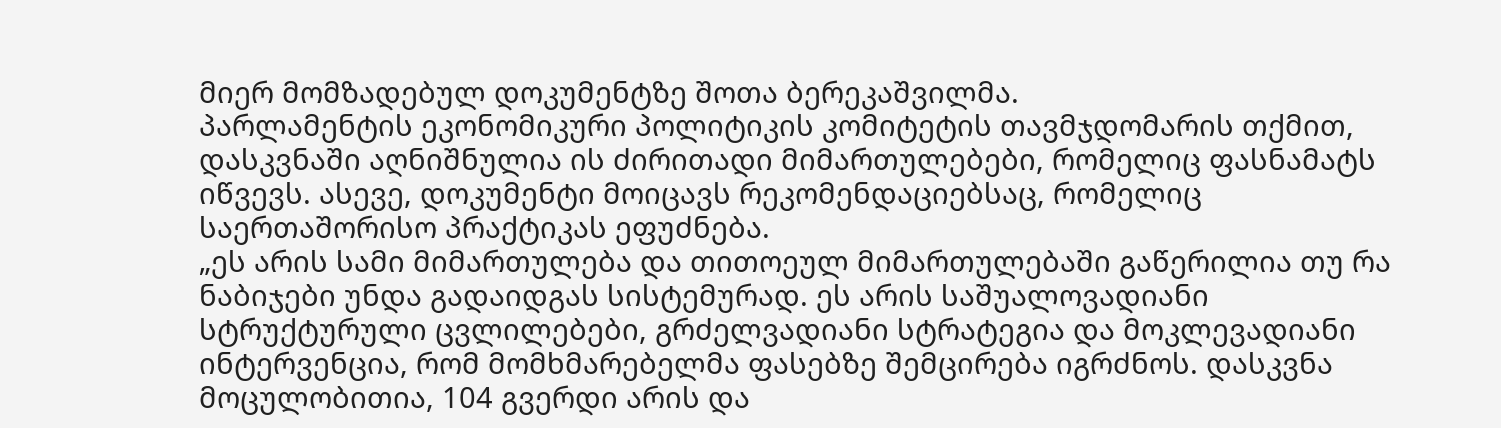მიერ მომზადებულ დოკუმენტზე შოთა ბერეკაშვილმა.
პარლამენტის ეკონომიკური პოლიტიკის კომიტეტის თავმჯდომარის თქმით, დასკვნაში აღნიშნულია ის ძირითადი მიმართულებები, რომელიც ფასნამატს იწვევს. ასევე, დოკუმენტი მოიცავს რეკომენდაციებსაც, რომელიც საერთაშორისო პრაქტიკას ეფუძნება.
„ეს არის სამი მიმართულება და თითოეულ მიმართულებაში გაწერილია თუ რა ნაბიჯები უნდა გადაიდგას სისტემურად. ეს არის საშუალოვადიანი სტრუქტურული ცვლილებები, გრძელვადიანი სტრატეგია და მოკლევადიანი ინტერვენცია, რომ მომხმარებელმა ფასებზე შემცირება იგრძნოს. დასკვნა მოცულობითია, 104 გვერდი არის და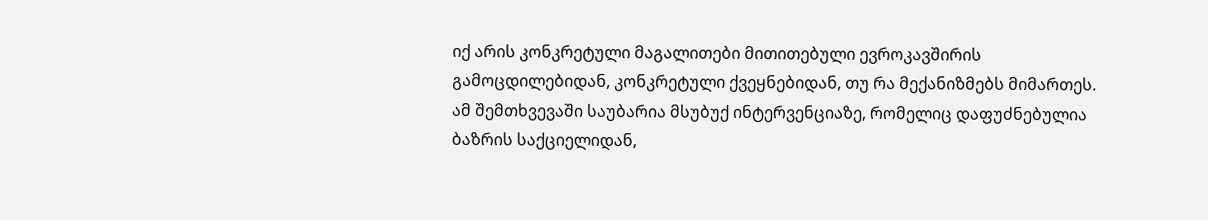იქ არის კონკრეტული მაგალითები მითითებული ევროკავშირის გამოცდილებიდან, კონკრეტული ქვეყნებიდან, თუ რა მექანიზმებს მიმართეს. ამ შემთხვევაში საუბარია მსუბუქ ინტერვენციაზე, რომელიც დაფუძნებულია ბაზრის საქციელიდან,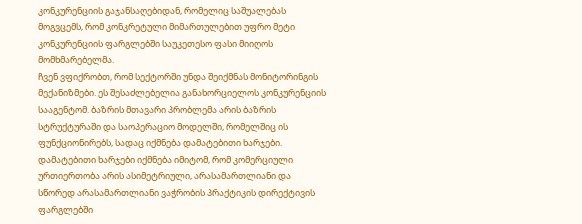კონკურენციის გაჯანსაღებიდან, რომელიც საშუალებას მოგვცემს, რომ კონკრეტული მიმართულებით უფრო მეტი კონკურენციის ფარგლებში საუკეთესო ფასი მიიღოს მომხმარებელმა.
ჩვენ ვფიქრობთ, რომ სექტორში უნდა შეიქმნას მონიტორინგის მექანიზმები. ეს შესაძლებელია განახორციელოს კონკურენციის სააგენტომ. ბაზრის მთავარი პრობლემა არის ბაზრის სტრუქტურაში და საოპერაციო მოდელში, რომელშიც ის ფუნქციონირებს, სადაც იქმნება დამატებითი ხარჯები. დამატებითი ხარჯები იქმნება იმიტომ, რომ კომერციული ურთიერთობა არის ასიმეტრიული, არასამართლიანი და სწორედ არასამართლიანი ვაჭრობის პრაქტიკის დირექტივის ფარგლებში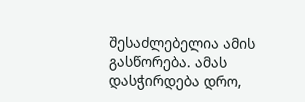შესაძლებელია ამის გასწორება. ამას დასჭირდება დრო,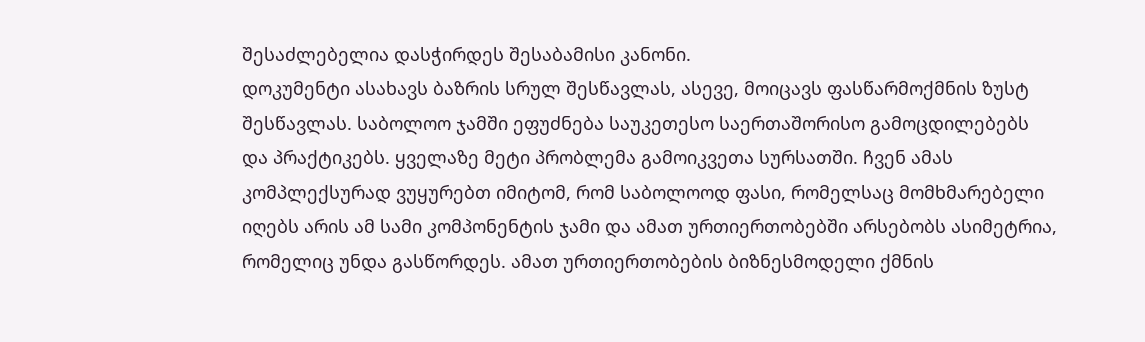შესაძლებელია დასჭირდეს შესაბამისი კანონი.
დოკუმენტი ასახავს ბაზრის სრულ შესწავლას, ასევე, მოიცავს ფასწარმოქმნის ზუსტ შესწავლას. საბოლოო ჯამში ეფუძნება საუკეთესო საერთაშორისო გამოცდილებებს და პრაქტიკებს. ყველაზე მეტი პრობლემა გამოიკვეთა სურსათში. ჩვენ ამას კომპლექსურად ვუყურებთ იმიტომ, რომ საბოლოოდ ფასი, რომელსაც მომხმარებელი იღებს არის ამ სამი კომპონენტის ჯამი და ამათ ურთიერთობებში არსებობს ასიმეტრია, რომელიც უნდა გასწორდეს. ამათ ურთიერთობების ბიზნესმოდელი ქმნის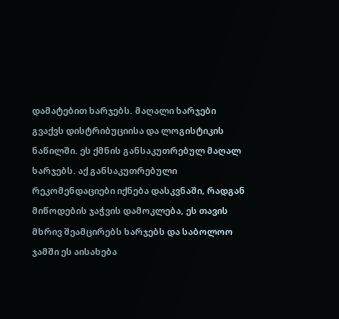დამატებით ხარჯებს. მაღალი ხარჯები გვაქვს დისტრიბუციისა და ლოგისტიკის ნაწილში. ეს ქმნის განსაკუთრებულ მაღალ ხარჯებს. აქ განსაკუთრებული რეკომენდაციები იქნება დასკვნაში, რადგან მიწოდების ჯაჭვის დამოკლება, ეს თავის მხრივ შეამცირებს ხარჯებს და საბოლოო ჯამში ეს აისახება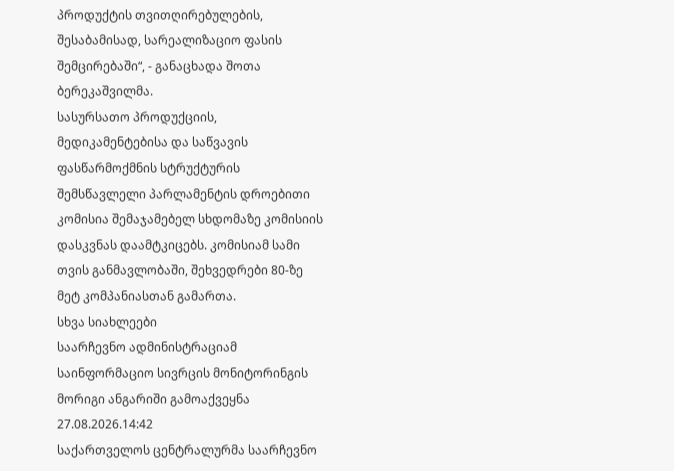პროდუქტის თვითღირებულების, შესაბამისად, სარეალიზაციო ფასის შემცირებაში“, - განაცხადა შოთა ბერეკაშვილმა.
სასურსათო პროდუქციის, მედიკამენტებისა და საწვავის ფასწარმოქმნის სტრუქტურის შემსწავლელი პარლამენტის დროებითი კომისია შემაჯამებელ სხდომაზე კომისიის დასკვნას დაამტკიცებს. კომისიამ სამი თვის განმავლობაში, შეხვედრები 80-ზე მეტ კომპანიასთან გამართა.
სხვა სიახლეები
საარჩევნო ადმინისტრაციამ საინფორმაციო სივრცის მონიტორინგის მორიგი ანგარიში გამოაქვეყნა
27.08.2026.14:42
საქართველოს ცენტრალურმა საარჩევნო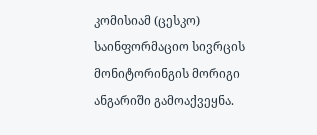კომისიამ (ცესკო) საინფორმაციო სივრცის მონიტორინგის მორიგი ანგარიში გამოაქვეყნა.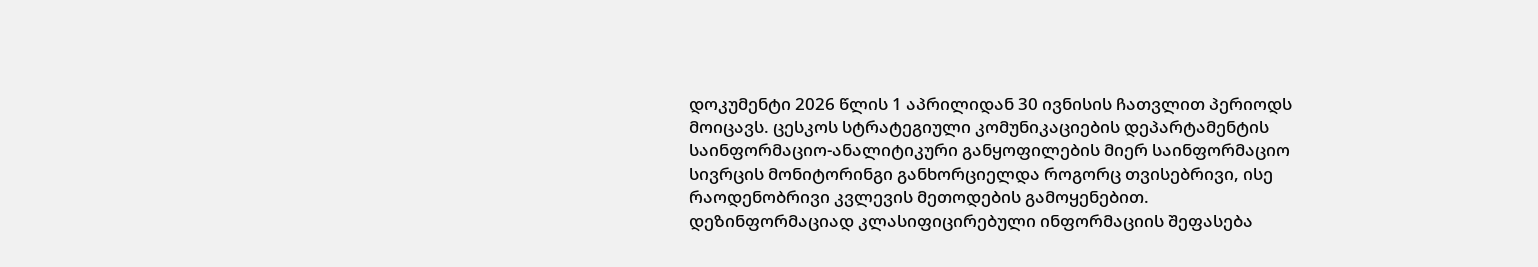დოკუმენტი 2026 წლის 1 აპრილიდან 30 ივნისის ჩათვლით პერიოდს მოიცავს. ცესკოს სტრატეგიული კომუნიკაციების დეპარტამენტის საინფორმაციო-ანალიტიკური განყოფილების მიერ საინფორმაციო სივრცის მონიტორინგი განხორციელდა როგორც თვისებრივი, ისე რაოდენობრივი კვლევის მეთოდების გამოყენებით. დეზინფორმაციად კლასიფიცირებული ინფორმაციის შეფასება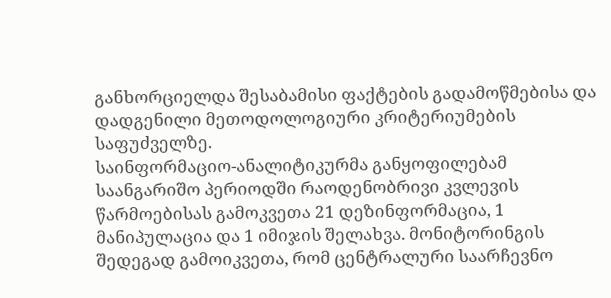განხორციელდა შესაბამისი ფაქტების გადამოწმებისა და დადგენილი მეთოდოლოგიური კრიტერიუმების საფუძველზე.
საინფორმაციო-ანალიტიკურმა განყოფილებამ საანგარიშო პერიოდში რაოდენობრივი კვლევის წარმოებისას გამოკვეთა 21 დეზინფორმაცია, 1 მანიპულაცია და 1 იმიჯის შელახვა. მონიტორინგის შედეგად გამოიკვეთა, რომ ცენტრალური საარჩევნო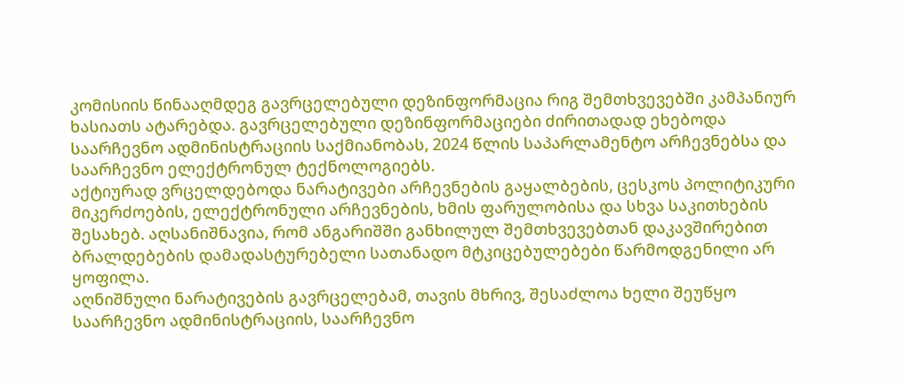კომისიის წინააღმდეგ გავრცელებული დეზინფორმაცია რიგ შემთხვევებში კამპანიურ ხასიათს ატარებდა. გავრცელებული დეზინფორმაციები ძირითადად ეხებოდა საარჩევნო ადმინისტრაციის საქმიანობას, 2024 წლის საპარლამენტო არჩევნებსა და საარჩევნო ელექტრონულ ტექნოლოგიებს.
აქტიურად ვრცელდებოდა ნარატივები არჩევნების გაყალბების, ცესკოს პოლიტიკური მიკერძოების, ელექტრონული არჩევნების, ხმის ფარულობისა და სხვა საკითხების შესახებ. აღსანიშნავია, რომ ანგარიშში განხილულ შემთხვევებთან დაკავშირებით ბრალდებების დამადასტურებელი სათანადო მტკიცებულებები წარმოდგენილი არ ყოფილა.
აღნიშნული ნარატივების გავრცელებამ, თავის მხრივ, შესაძლოა ხელი შეუწყო საარჩევნო ადმინისტრაციის, საარჩევნო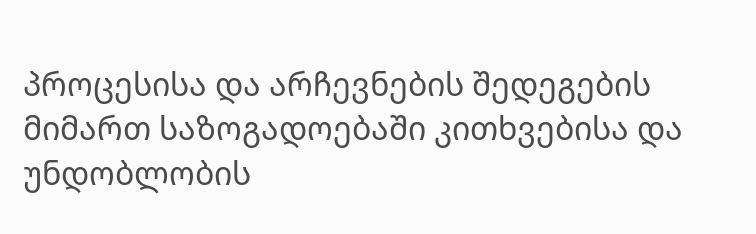პროცესისა და არჩევნების შედეგების მიმართ საზოგადოებაში კითხვებისა და უნდობლობის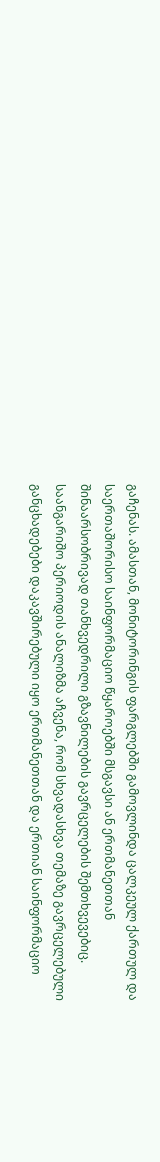გაჩენას. ამასთან, მონიტორინგის ფარგლებში გამოვლინდა ცალკეულ ქართულ და საერთაშორისო საინფორმაციო წყაროებში მსგავსი ან ერთმანეთთან შინაარსობრივად თანხვედრილი გზავნილების გავრცელების შემთხვევებიც.
საანგარიშო პერიოდის ანალიზმა აჩვენა, რომ სხვადასხვა თემაზე გავრცელებული განცხადებები დაკავშირებული იყო ერთმანეთთან და ერთიან საინფორმაციო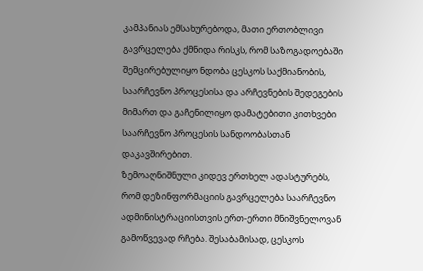კამპანიას ემსახურებოდა, მათი ერთობლივი გავრცელება ქმნიდა რისკს, რომ საზოგადოებაში შემცირებულიყო ნდობა ცესკოს საქმიანობის, საარჩევნო პროცესისა და არჩევნების შედეგების მიმართ და გაჩენილიყო დამატებითი კითხვები საარჩევნო პროცესის სანდოობასთან დაკავშირებით.
ზემოაღნიშნული კიდევ ერთხელ ადასტურებს, რომ დეზინფორმაციის გავრცელება საარჩევნო ადმინისტრაციისთვის ერთ-ერთი მნიშვნელოვან გამოწვევად რჩება. შესაბამისად, ცესკოს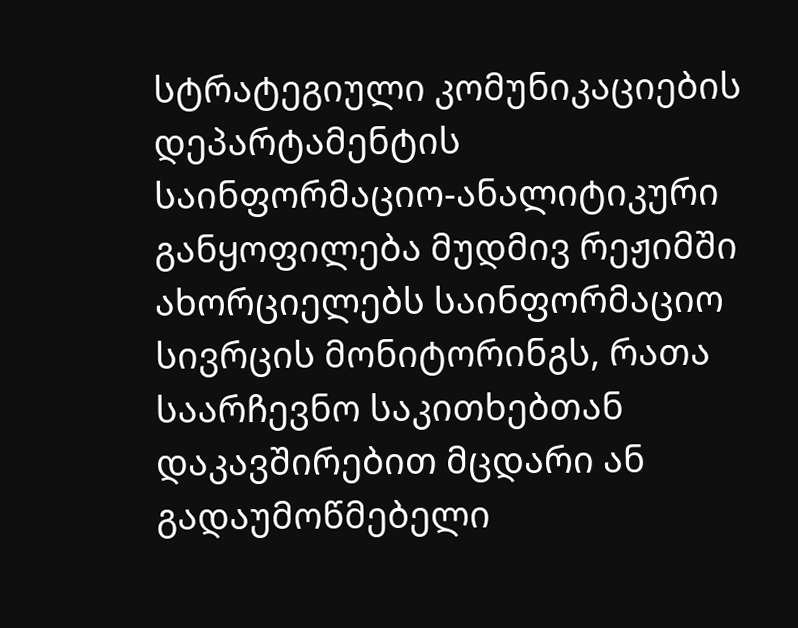სტრატეგიული კომუნიკაციების დეპარტამენტის საინფორმაციო-ანალიტიკური განყოფილება მუდმივ რეჟიმში ახორციელებს საინფორმაციო სივრცის მონიტორინგს, რათა საარჩევნო საკითხებთან დაკავშირებით მცდარი ან გადაუმოწმებელი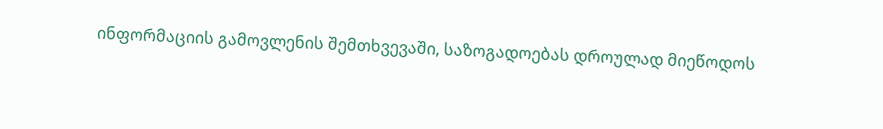ინფორმაციის გამოვლენის შემთხვევაში, საზოგადოებას დროულად მიეწოდოს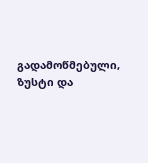გადამოწმებული, ზუსტი და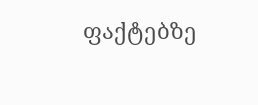ფაქტებზე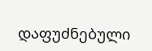დაფუძნებული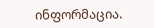ინფორმაცია.